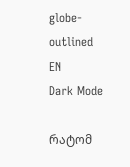globe-outlined
EN
Dark Mode

რატომ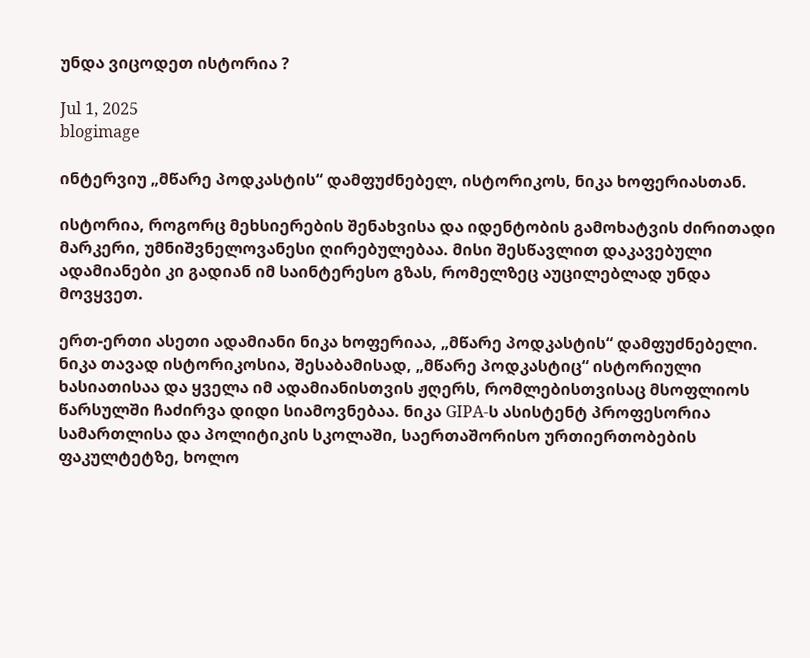უნდა ვიცოდეთ ისტორია ?

Jul 1, 2025
blogimage

ინტერვიუ „მწარე პოდკასტის“ დამფუძნებელ, ისტორიკოს, ნიკა ხოფერიასთან.

ისტორია, როგორც მეხსიერების შენახვისა და იდენტობის გამოხატვის ძირითადი მარკერი, უმნიშვნელოვანესი ღირებულებაა. მისი შესწავლით დაკავებული ადამიანები კი გადიან იმ საინტერესო გზას, რომელზეც აუცილებლად უნდა მოვყვეთ.

ერთ-ერთი ასეთი ადამიანი ნიკა ხოფერიაა, „მწარე პოდკასტის“ დამფუძნებელი. ნიკა თავად ისტორიკოსია, შესაბამისად, „მწარე პოდკასტიც“ ისტორიული ხასიათისაა და ყველა იმ ადამიანისთვის ჟღერს, რომლებისთვისაც მსოფლიოს წარსულში ჩაძირვა დიდი სიამოვნებაა. ნიკა GIPA-ს ასისტენტ პროფესორია სამართლისა და პოლიტიკის სკოლაში, საერთაშორისო ურთიერთობების ფაკულტეტზე, ხოლო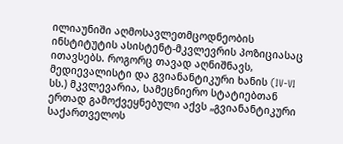ილიაუნიში აღმოსავლეთმცოდნეობის ინსტიტუტის ასისტენტ-მკვლევრის პოზიციასაც ითავსებს. როგორც თავად აღნიშნავს, მედიევალისტი და გვიანანტიკური ხანის (IV-VI სს.) მკვლევარია, სამეცნიერო სტატიებთან ერთად გამოქვეყნებული აქვს „გვიანანტიკური საქართველოს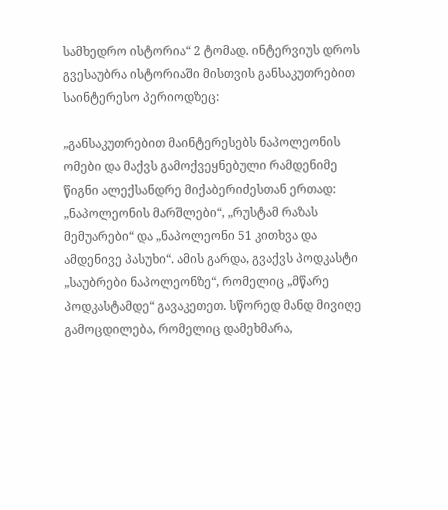სამხედრო ისტორია“ 2 ტომად. ინტერვიუს დროს გვესაუბრა ისტორიაში მისთვის განსაკუთრებით საინტერესო პერიოდზეც:

„განსაკუთრებით მაინტერესებს ნაპოლეონის ომები და მაქვს გამოქვეყნებული რამდენიმე წიგნი ალექსანდრე მიქაბერიძესთან ერთად: „ნაპოლეონის მარშლები“, „რუსტამ რაზას მემუარები“ და „ნაპოლეონი 51 კითხვა და ამდენივე პასუხი“. ამის გარდა, გვაქვს პოდკასტი „საუბრები ნაპოლეონზე“, რომელიც „მწარე პოდკასტამდე“ გავაკეთეთ. სწორედ მანდ მივიღე გამოცდილება, რომელიც დამეხმარა,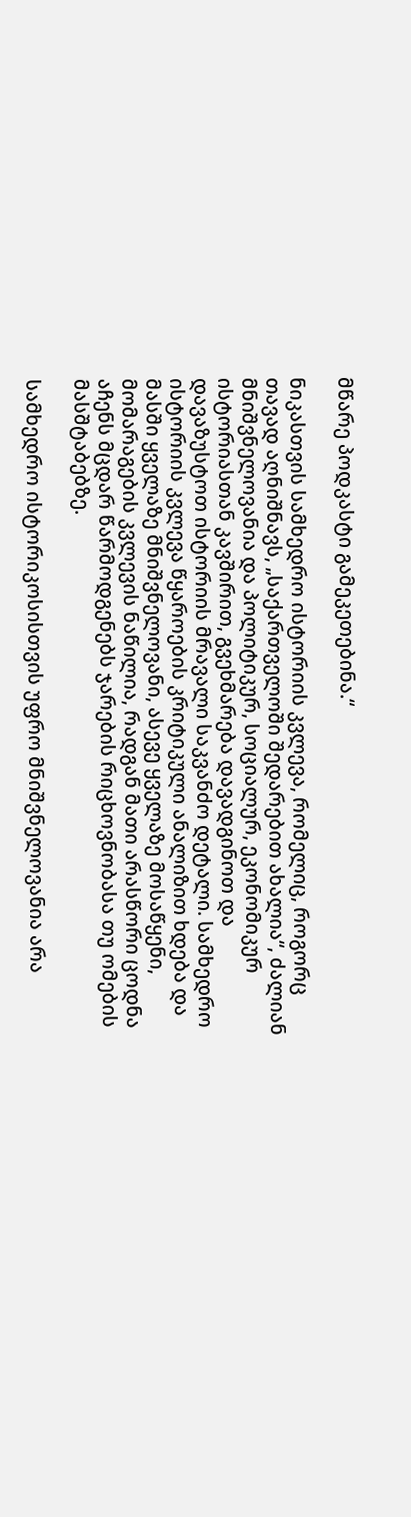მწარე პოდკასტი გამეკეთებინა.“

ნიკასთვის სამხედრო ისტორიის კვლევა, რომელიც, როგორც თავად აღნიშნავს, „საქართველოში შედარებით ახალია“, ძალიან მნიშვნელოვანია და პოლიტიკურ, სოციალურ, ეკონომიკურ ისტორიასთან კავშირით, გვეხმარება დავადგინოთ და დავაზუსტოთ ისტორიის მრავალი საკვანძო დეტალი. სამხედრო ისტორიის კვლევა წყაროების კრიტიკული ანალიზით ხდება და მასში ყველაზე მნიშვნელოვანი, ასევე ყველაზე მოსაწყენი, მომარაგების კვლევის ნაწილია, რადგან მათი არასწორი ცოდნა აჩენს მცდარ წარმოდგენებს ჯარების რიცხოვნობასა თუ ომების მასშტაბებზე.

სამხედრო ისტორიკოსისთვის უფრო მნიშვნელოვანია არა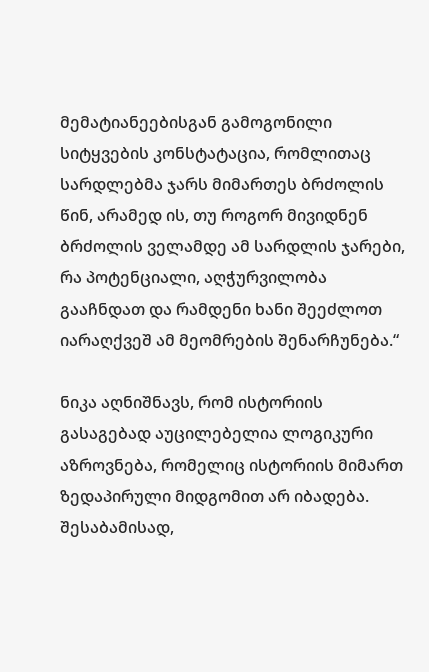მემატიანეებისგან გამოგონილი სიტყვების კონსტატაცია, რომლითაც სარდლებმა ჯარს მიმართეს ბრძოლის წინ, არამედ ის, თუ როგორ მივიდნენ ბრძოლის ველამდე ამ სარდლის ჯარები, რა პოტენციალი, აღჭურვილობა გააჩნდათ და რამდენი ხანი შეეძლოთ იარაღქვეშ ამ მეომრების შენარჩუნება.“

ნიკა აღნიშნავს, რომ ისტორიის გასაგებად აუცილებელია ლოგიკური აზროვნება, რომელიც ისტორიის მიმართ ზედაპირული მიდგომით არ იბადება. შესაბამისად,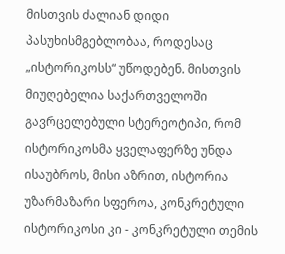მისთვის ძალიან დიდი პასუხისმგებლობაა, როდესაც „ისტორიკოსს“ უწოდებენ. მისთვის მიუღებელია საქართველოში გავრცელებული სტერეოტიპი, რომ ისტორიკოსმა ყველაფერზე უნდა ისაუბროს, მისი აზრით, ისტორია უზარმაზარი სფეროა, კონკრეტული ისტორიკოსი კი - კონკრეტული თემის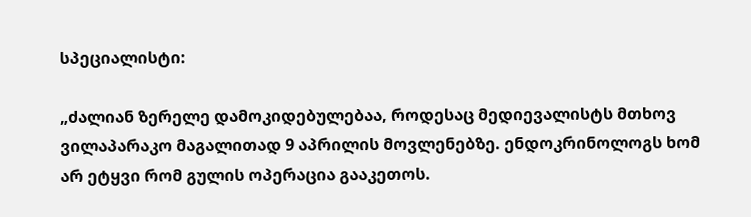სპეციალისტი:

„ძალიან ზერელე დამოკიდებულებაა, როდესაც მედიევალისტს მთხოვ ვილაპარაკო მაგალითად 9 აპრილის მოვლენებზე. ენდოკრინოლოგს ხომ არ ეტყვი რომ გულის ოპერაცია გააკეთოს.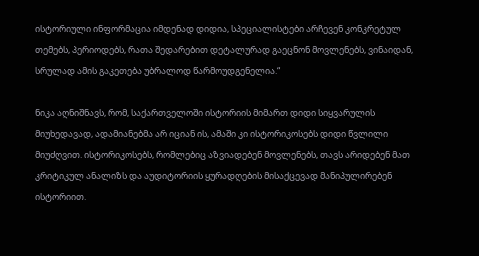ისტორიული ინფორმაცია იმდენად დიდია, სპეციალისტები არჩევენ კონკრეტულ თემებს, პერიოდებს, რათა შედარებით დეტალურად გაეცნონ მოვლენებს, ვინაიდან, სრულად ამის გაკეთება უბრალოდ წარმოუდგენელია.“

ნიკა აღნიშნავს, რომ, საქართველოში ისტორიის მიმართ დიდი სიყვარულის მიუხედავად, ადამიანებმა არ იციან ის, ამაში კი ისტორიკოსებს დიდი წვლილი მიუძღვით. ისტორიკოსებს, რომლებიც აზვიადებენ მოვლენებს, თავს არიდებენ მათ კრიტიკულ ანალიზს და აუდიტორიის ყურადღების მისაქცევად მანიპულირებენ ისტორიით.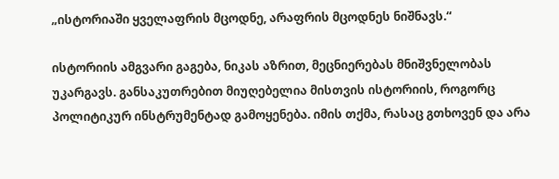„ისტორიაში ყველაფრის მცოდნე, არაფრის მცოდნეს ნიშნავს.“

ისტორიის ამგვარი გაგება, ნიკას აზრით, მეცნიერებას მნიშვნელობას უკარგავს. განსაკუთრებით მიუღებელია მისთვის ისტორიის, როგორც პოლიტიკურ ინსტრუმენტად გამოყენება. იმის თქმა, რასაც გთხოვენ და არა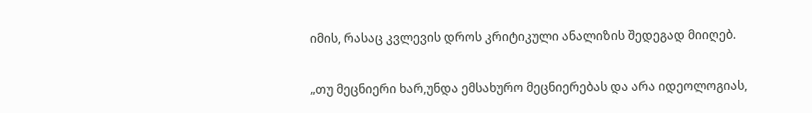იმის, რასაც კვლევის დროს კრიტიკული ანალიზის შედეგად მიიღებ.

„თუ მეცნიერი ხარ,უნდა ემსახურო მეცნიერებას და არა იდეოლოგიას,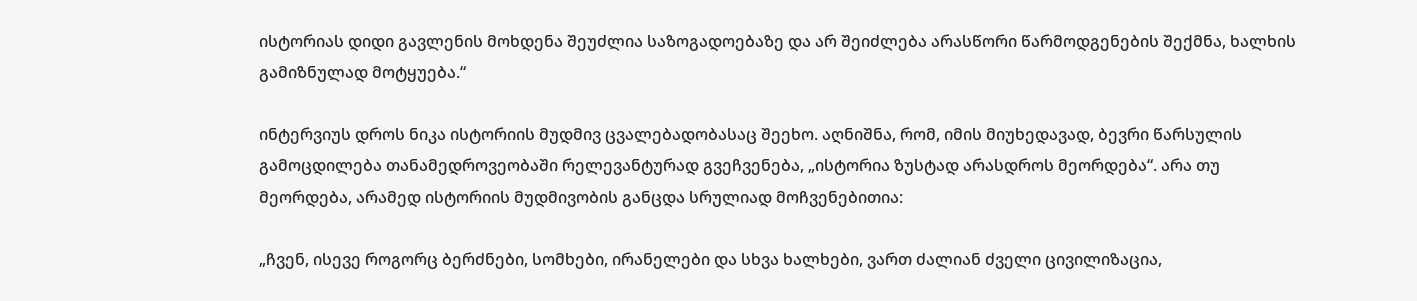ისტორიას დიდი გავლენის მოხდენა შეუძლია საზოგადოებაზე და არ შეიძლება არასწორი წარმოდგენების შექმნა, ხალხის გამიზნულად მოტყუება.“

ინტერვიუს დროს ნიკა ისტორიის მუდმივ ცვალებადობასაც შეეხო. აღნიშნა, რომ, იმის მიუხედავად, ბევრი წარსულის გამოცდილება თანამედროვეობაში რელევანტურად გვეჩვენება, „ისტორია ზუსტად არასდროს მეორდება“. არა თუ მეორდება, არამედ ისტორიის მუდმივობის განცდა სრულიად მოჩვენებითია:

„ჩვენ, ისევე როგორც ბერძნები, სომხები, ირანელები და სხვა ხალხები, ვართ ძალიან ძველი ცივილიზაცია,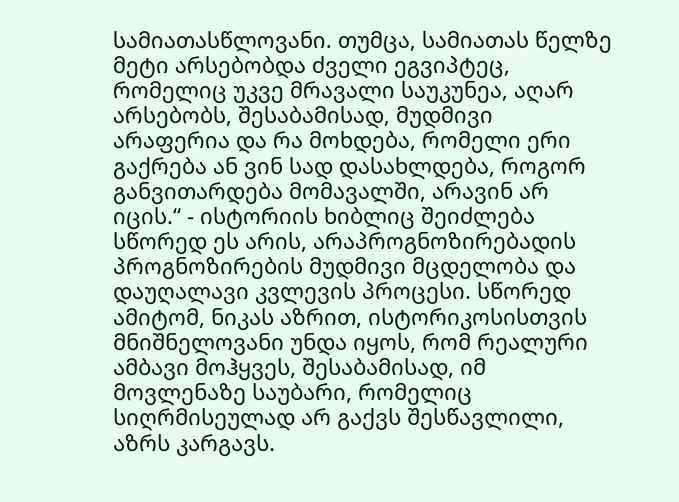სამიათასწლოვანი. თუმცა, სამიათას წელზე მეტი არსებობდა ძველი ეგვიპტეც, რომელიც უკვე მრავალი საუკუნეა, აღარ არსებობს, შესაბამისად, მუდმივი არაფერია და რა მოხდება, რომელი ერი გაქრება ან ვინ სად დასახლდება, როგორ განვითარდება მომავალში, არავინ არ იცის.“ - ისტორიის ხიბლიც შეიძლება სწორედ ეს არის, არაპროგნოზირებადის პროგნოზირების მუდმივი მცდელობა და დაუღალავი კვლევის პროცესი. სწორედ ამიტომ, ნიკას აზრით, ისტორიკოსისთვის მნიშნელოვანი უნდა იყოს, რომ რეალური ამბავი მოჰყვეს, შესაბამისად, იმ მოვლენაზე საუბარი, რომელიც სიღრმისეულად არ გაქვს შესწავლილი, აზრს კარგავს.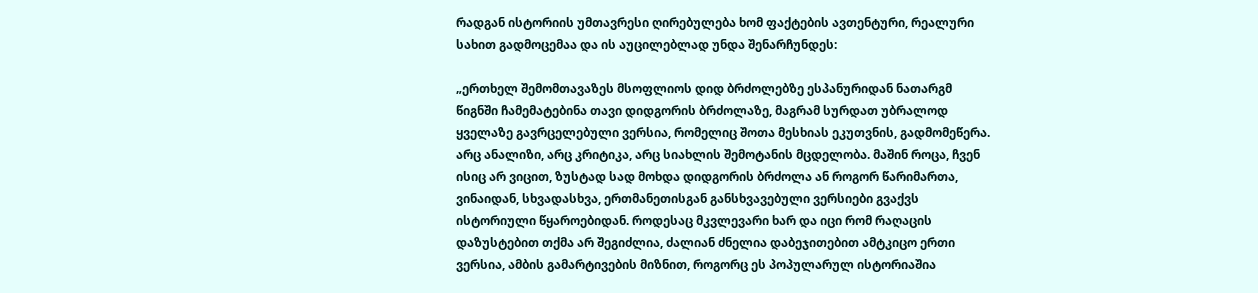რადგან ისტორიის უმთავრესი ღირებულება ხომ ფაქტების ავთენტური, რეალური სახით გადმოცემაა და ის აუცილებლად უნდა შენარჩუნდეს:

„ერთხელ შემომთავაზეს მსოფლიოს დიდ ბრძოლებზე ესპანურიდან ნათარგმ წიგნში ჩამემატებინა თავი დიდგორის ბრძოლაზე, მაგრამ სურდათ უბრალოდ ყველაზე გავრცელებული ვერსია, რომელიც შოთა მესხიას ეკუთვნის, გადმომეწერა. არც ანალიზი, არც კრიტიკა, არც სიახლის შემოტანის მცდელობა. მაშინ როცა, ჩვენ ისიც არ ვიცით, ზუსტად სად მოხდა დიდგორის ბრძოლა ან როგორ წარიმართა, ვინაიდან, სხვადასხვა, ერთმანეთისგან განსხვავებული ვერსიები გვაქვს ისტორიული წყაროებიდან. როდესაც მკვლევარი ხარ და იცი რომ რაღაცის დაზუსტებით თქმა არ შეგიძლია, ძალიან ძნელია დაბეჯითებით ამტკიცო ერთი ვერსია, ამბის გამარტივების მიზნით, როგორც ეს პოპულარულ ისტორიაშია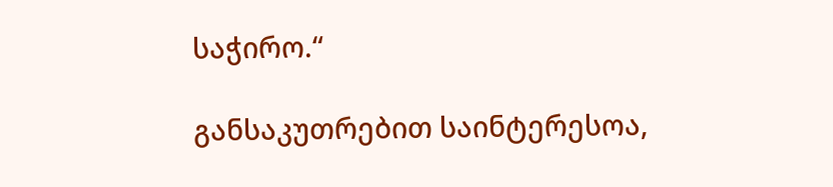საჭირო.“

განსაკუთრებით საინტერესოა,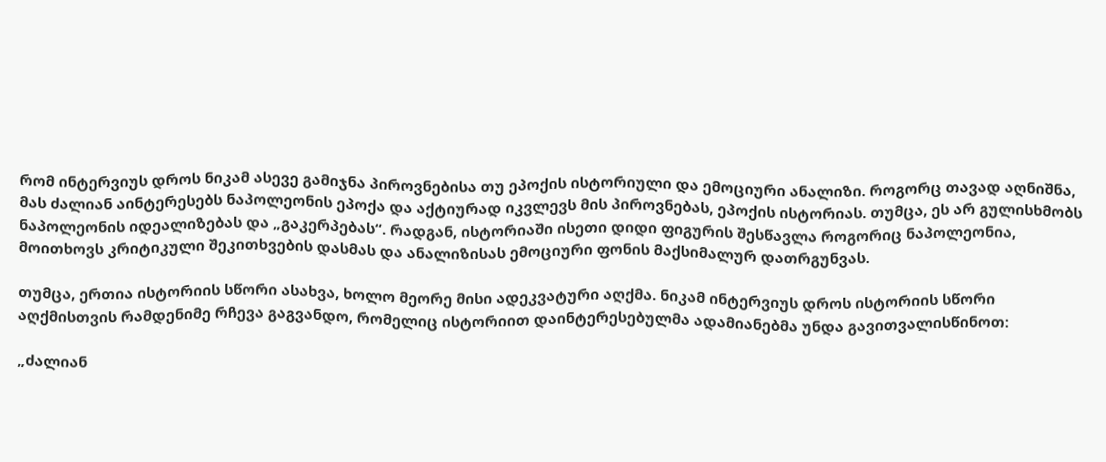რომ ინტერვიუს დროს ნიკამ ასევე გამიჯნა პიროვნებისა თუ ეპოქის ისტორიული და ემოციური ანალიზი. როგორც თავად აღნიშნა, მას ძალიან აინტერესებს ნაპოლეონის ეპოქა და აქტიურად იკვლევს მის პიროვნებას, ეპოქის ისტორიას. თუმცა, ეს არ გულისხმობს ნაპოლეონის იდეალიზებას და „გაკერპებას“. რადგან, ისტორიაში ისეთი დიდი ფიგურის შესწავლა როგორიც ნაპოლეონია, მოითხოვს კრიტიკული შეკითხვების დასმას და ანალიზისას ემოციური ფონის მაქსიმალურ დათრგუნვას.

თუმცა, ერთია ისტორიის სწორი ასახვა, ხოლო მეორე მისი ადეკვატური აღქმა. ნიკამ ინტერვიუს დროს ისტორიის სწორი აღქმისთვის რამდენიმე რჩევა გაგვანდო, რომელიც ისტორიით დაინტერესებულმა ადამიანებმა უნდა გავითვალისწინოთ:

„ძალიან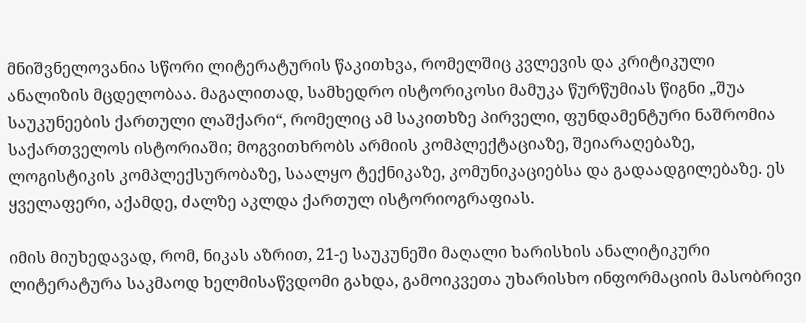მნიშვნელოვანია სწორი ლიტერატურის წაკითხვა, რომელშიც კვლევის და კრიტიკული ანალიზის მცდელობაა. მაგალითად, სამხედრო ისტორიკოსი მამუკა წურწუმიას წიგნი „შუა საუკუნეების ქართული ლაშქარი“, რომელიც ამ საკითხზე პირველი, ფუნდამენტური ნაშრომია საქართველოს ისტორიაში; მოგვითხრობს არმიის კომპლექტაციაზე, შეიარაღებაზე, ლოგისტიკის კომპლექსურობაზე, საალყო ტექნიკაზე, კომუნიკაციებსა და გადაადგილებაზე. ეს ყველაფერი, აქამდე, ძალზე აკლდა ქართულ ისტორიოგრაფიას.

იმის მიუხედავად, რომ, ნიკას აზრით, 21-ე საუკუნეში მაღალი ხარისხის ანალიტიკური ლიტერატურა საკმაოდ ხელმისაწვდომი გახდა, გამოიკვეთა უხარისხო ინფორმაციის მასობრივი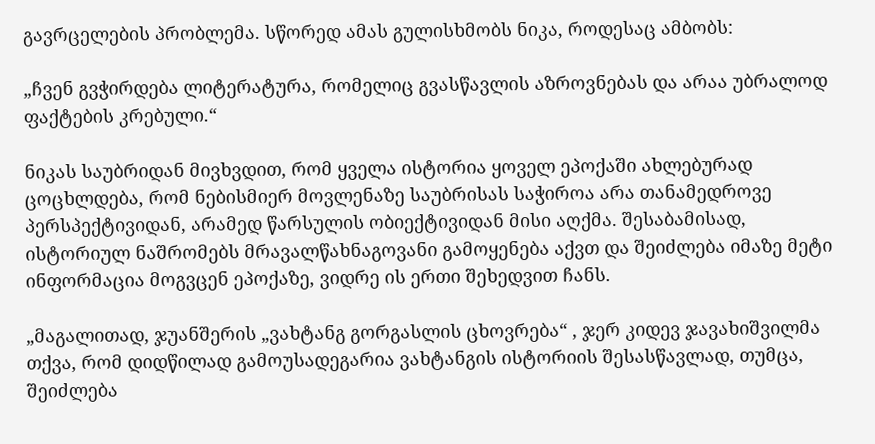გავრცელების პრობლემა. სწორედ ამას გულისხმობს ნიკა, როდესაც ამბობს:

„ჩვენ გვჭირდება ლიტერატურა, რომელიც გვასწავლის აზროვნებას და არაა უბრალოდ ფაქტების კრებული.“

ნიკას საუბრიდან მივხვდით, რომ ყველა ისტორია ყოველ ეპოქაში ახლებურად ცოცხლდება, რომ ნებისმიერ მოვლენაზე საუბრისას საჭიროა არა თანამედროვე პერსპექტივიდან, არამედ წარსულის ობიექტივიდან მისი აღქმა. შესაბამისად, ისტორიულ ნაშრომებს მრავალწახნაგოვანი გამოყენება აქვთ და შეიძლება იმაზე მეტი ინფორმაცია მოგვცენ ეპოქაზე, ვიდრე ის ერთი შეხედვით ჩანს.

„მაგალითად, ჯუანშერის „ვახტანგ გორგასლის ცხოვრება“ , ჯერ კიდევ ჯავახიშვილმა თქვა, რომ დიდწილად გამოუსადეგარია ვახტანგის ისტორიის შესასწავლად, თუმცა, შეიძლება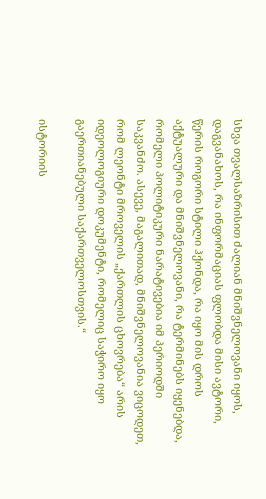სხვა თვალსაზრისით ძალიან მნიშვნელოვანი იყოს, დაგვანახოს, რა ინფორმაციას ფლობდა მისი ავტორი, წერის როგორი სტილი ჰქონდა, რა იყო მის დროს აქტუალური და მნიშვნელოვანი, რა ტერმინებს იყენებდა, რომელი პოლიტიკური ნარატივებია იმ პერიოდში საკვანძო. ასევე, მაგალითად, მნიშვნელოვანია ვიცოდეთ, რომ ლეონტი მროველის „ქართლის ცხოვრება“ არის იდეოლოგიური დოკუმენტი, რომელიც საჭირო იყო გაერთიანებული საქართველოსთვის.“

ისტორიის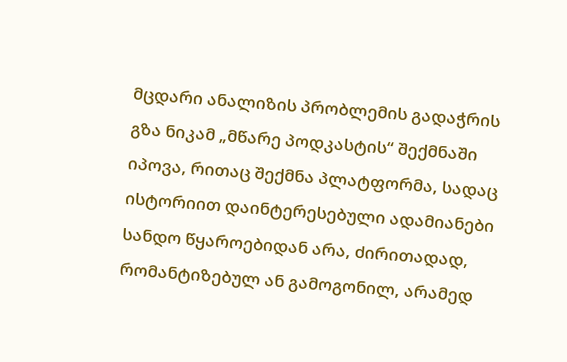მცდარი ანალიზის პრობლემის გადაჭრის გზა ნიკამ „მწარე პოდკასტის“ შექმნაში იპოვა, რითაც შექმნა პლატფორმა, სადაც ისტორიით დაინტერესებული ადამიანები სანდო წყაროებიდან არა, ძირითადად, რომანტიზებულ ან გამოგონილ, არამედ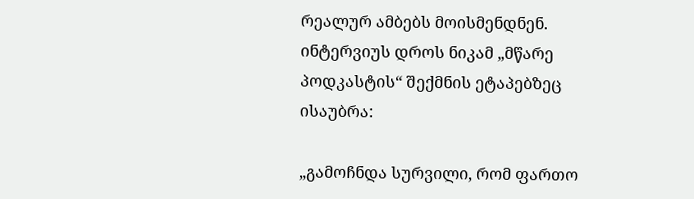რეალურ ამბებს მოისმენდნენ. ინტერვიუს დროს ნიკამ „მწარე პოდკასტის“ შექმნის ეტაპებზეც ისაუბრა:

„გამოჩნდა სურვილი, რომ ფართო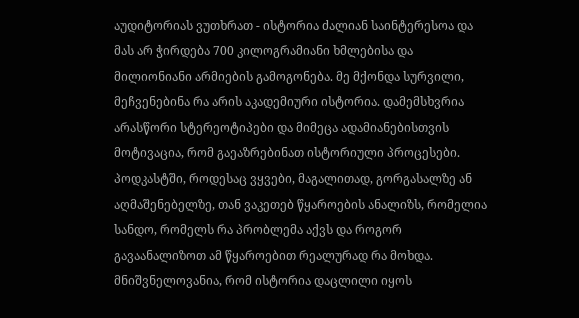აუდიტორიას ვუთხრათ - ისტორია ძალიან საინტერესოა და მას არ ჭირდება 700 კილოგრამიანი ხმლებისა და მილიონიანი არმიების გამოგონება. მე მქონდა სურვილი, მეჩვენებინა რა არის აკადემიური ისტორია. დამემსხვრია არასწორი სტერეოტიპები და მიმეცა ადამიანებისთვის მოტივაცია, რომ გაეაზრებინათ ისტორიული პროცესები. პოდკასტში, როდესაც ვყვები, მაგალითად, გორგასალზე ან აღმაშენებელზე, თან ვაკეთებ წყაროების ანალიზს, რომელია სანდო, რომელს რა პრობლემა აქვს და როგორ გავაანალიზოთ ამ წყაროებით რეალურად რა მოხდა. მნიშვნელოვანია, რომ ისტორია დაცლილი იყოს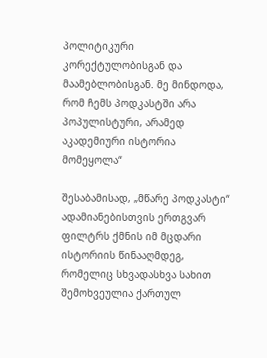პოლიტიკური კორექტულობისგან და მაამებლობისგან. მე მინდოდა, რომ ჩემს პოდკასტში არა პოპულისტური, არამედ აკადემიური ისტორია მომეყოლა“

შესაბამისად, „მწარე პოდკასტი“ ადამიანებისთვის ერთგვარ ფილტრს ქმნის იმ მცდარი ისტორიის წინააღმდეგ, რომელიც სხვადასხვა სახით შემოხვეულია ქართულ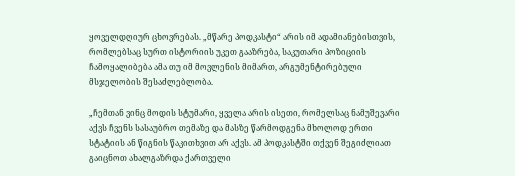ყოველდღიურ ცხოვრებას. „მწარე პოდკასტი“ არის იმ ადამიანებისთვის, რომლებსაც სურთ ისტორიის უკეთ გააზრება, საკუთარი პოზიციის ჩამოყალიბება ამა თუ იმ მოვლენის მიმართ, არგუმენტირებული მსჯელობის შესაძლებლობა.

„ჩემთან ვინც მოდის სტუმარი, ყველა არის ისეთი, რომელსაც ნამუშევარი აქვს ჩვენს სასაუბრო თემაზე და მასზე წარმოდგენა მხოლოდ ერთი სტატიის ან წიგნის წაკითხვით არ აქვს. ამ პოდკასტში თქვენ შეგიძლიათ გაიცნოთ ახალგაზრდა ქართველი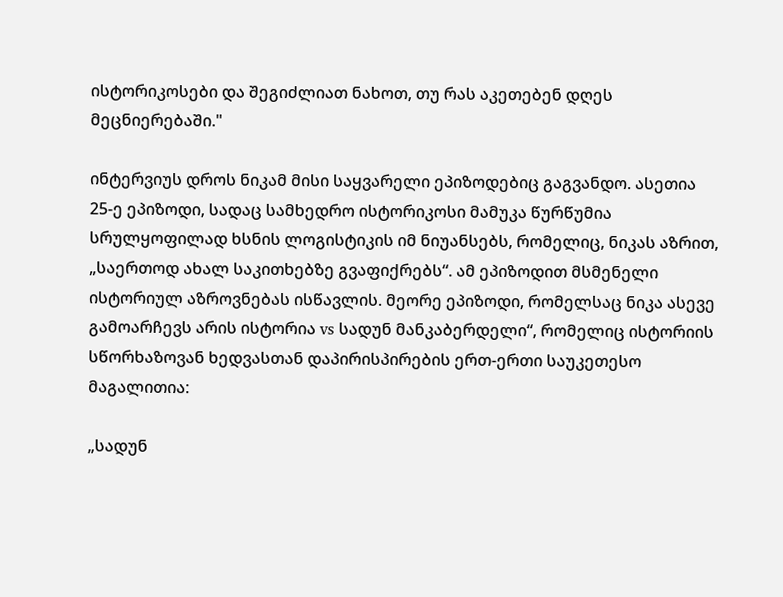ისტორიკოსები და შეგიძლიათ ნახოთ, თუ რას აკეთებენ დღეს მეცნიერებაში."

ინტერვიუს დროს ნიკამ მისი საყვარელი ეპიზოდებიც გაგვანდო. ასეთია 25-ე ეპიზოდი, სადაც სამხედრო ისტორიკოსი მამუკა წურწუმია სრულყოფილად ხსნის ლოგისტიკის იმ ნიუანსებს, რომელიც, ნიკას აზრით, „საერთოდ ახალ საკითხებზე გვაფიქრებს“. ამ ეპიზოდით მსმენელი ისტორიულ აზროვნებას ისწავლის. მეორე ეპიზოდი, რომელსაც ნიკა ასევე გამოარჩევს არის ისტორია vs სადუნ მანკაბერდელი“, რომელიც ისტორიის სწორხაზოვან ხედვასთან დაპირისპირების ერთ-ერთი საუკეთესო მაგალითია:

„სადუნ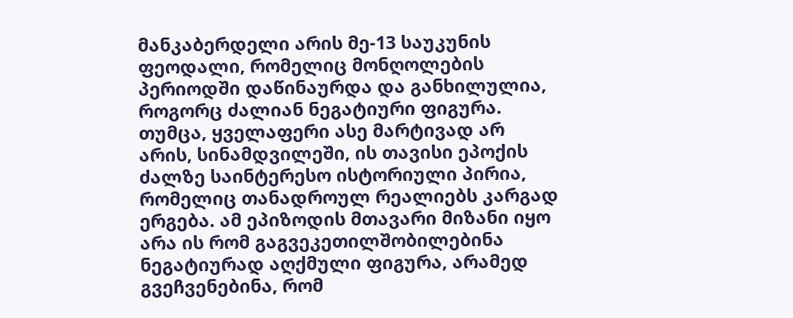მანკაბერდელი არის მე-13 საუკუნის ფეოდალი, რომელიც მონღოლების პერიოდში დაწინაურდა და განხილულია, როგორც ძალიან ნეგატიური ფიგურა. თუმცა, ყველაფერი ასე მარტივად არ არის, სინამდვილეში, ის თავისი ეპოქის ძალზე საინტერესო ისტორიული პირია, რომელიც თანადროულ რეალიებს კარგად ერგება. ამ ეპიზოდის მთავარი მიზანი იყო არა ის რომ გაგვეკეთილშობილებინა ნეგატიურად აღქმული ფიგურა, არამედ გვეჩვენებინა, რომ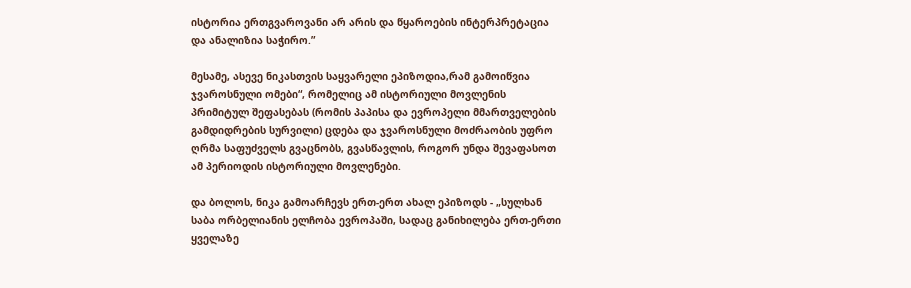ისტორია ერთგვაროვანი არ არის და წყაროების ინტერპრეტაცია და ანალიზია საჭირო.”

მესამე, ასევე ნიკასთვის საყვარელი ეპიზოდია,რამ გამოიწვია ჯვაროსნული ომები“, რომელიც ამ ისტორიული მოვლენის პრიმიტულ შეფასებას (რომის პაპისა და ევროპელი მმართველების გამდიდრების სურვილი) ცდება და ჯვაროსნული მოძრაობის უფრო ღრმა საფუძველს გვაცნობს, გვასწავლის, როგორ უნდა შევაფასოთ ამ პერიოდის ისტორიული მოვლენები.

და ბოლოს, ნიკა გამოარჩევს ერთ-ერთ ახალ ეპიზოდს - „სულხან საბა ორბელიანის ელჩობა ევროპაში, სადაც განიხილება ერთ-ერთი ყველაზე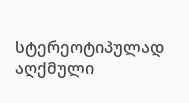სტერეოტიპულად აღქმული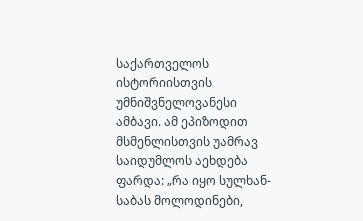საქართველოს ისტორიისთვის უმნიშვნელოვანესი ამბავი. ამ ეპიზოდით მსმენლისთვის უამრავ საიდუმლოს აეხდება ფარდა: „რა იყო სულხან-საბას მოლოდინები,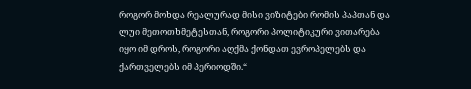როგორ მოხდა რეალურად მისი ვიზიტები რომის პაპთან და ლუი მეთოთხმეტესთან, როგორი პოლიტიკური ვითარება იყო იმ დროს, როგორი აღქმა ქონდათ ევროპელებს და ქართველებს იმ პერიოდში.“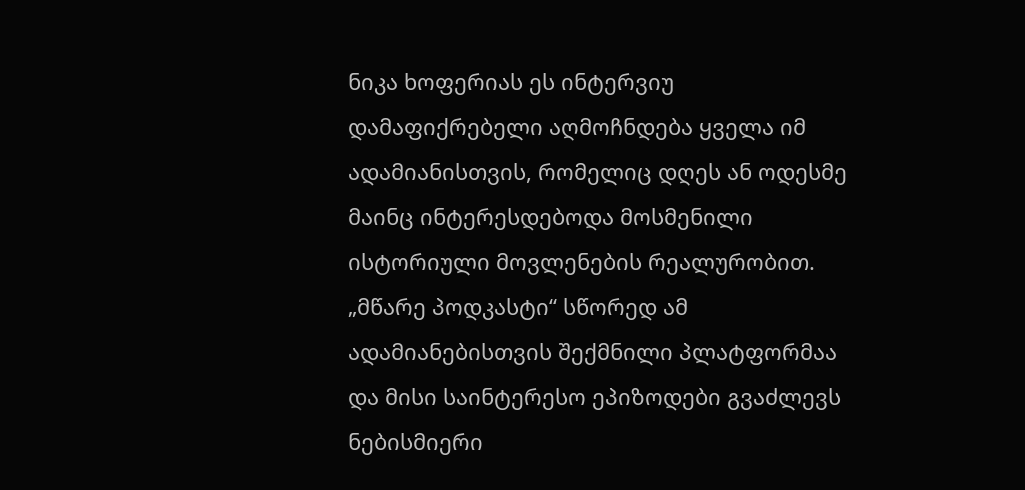ნიკა ხოფერიას ეს ინტერვიუ დამაფიქრებელი აღმოჩნდება ყველა იმ ადამიანისთვის, რომელიც დღეს ან ოდესმე მაინც ინტერესდებოდა მოსმენილი ისტორიული მოვლენების რეალურობით. „მწარე პოდკასტი“ სწორედ ამ ადამიანებისთვის შექმნილი პლატფორმაა და მისი საინტერესო ეპიზოდები გვაძლევს ნებისმიერი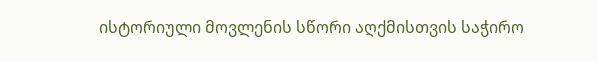ისტორიული მოვლენის სწორი აღქმისთვის საჭირო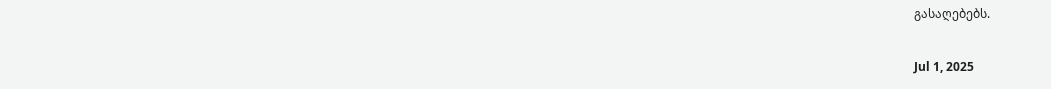გასაღებებს.

Jul 1, 2025